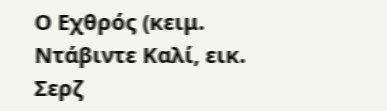Ο Εχθρός (κειμ. Ντάβιντε Καλί, εικ. Σερζ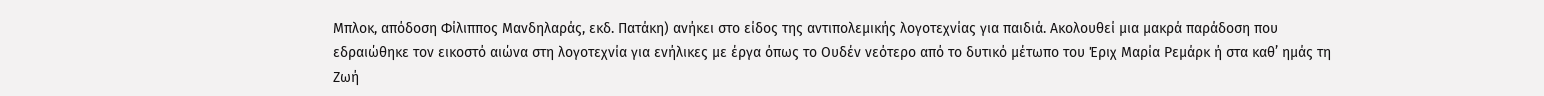Μπλοκ, απόδοση Φίλιππος Μανδηλαράς, εκδ. Πατάκη) ανήκει στο είδος της αντιπολεμικής λογοτεχνίας για παιδιά. Ακολουθεί μια μακρά παράδοση που εδραιώθηκε τον εικοστό αιώνα στη λογοτεχνία για ενήλικες με έργα όπως το Ουδέν νεότερο από το δυτικό μέτωπο του Έριχ Μαρία Ρεμάρκ ή στα καθ’ ημάς τη Ζωή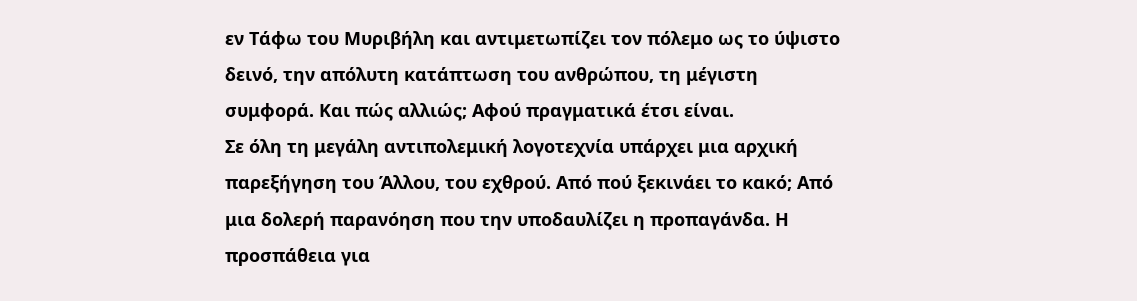εν Τάφω του Μυριβήλη και αντιμετωπίζει τον πόλεμο ως το ύψιστο δεινό, την απόλυτη κατάπτωση του ανθρώπου, τη μέγιστη συμφορά. Και πώς αλλιώς; Αφού πραγματικά έτσι είναι.
Σε όλη τη μεγάλη αντιπολεμική λογοτεχνία υπάρχει μια αρχική παρεξήγηση του Άλλου, του εχθρού. Από πού ξεκινάει το κακό; Από μια δολερή παρανόηση που την υποδαυλίζει η προπαγάνδα. Η προσπάθεια για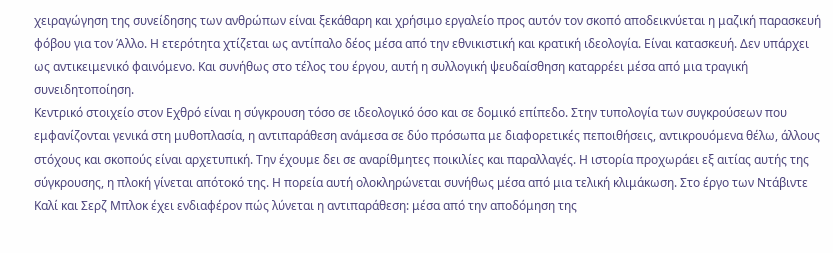χειραγώγηση της συνείδησης των ανθρώπων είναι ξεκάθαρη και χρήσιμο εργαλείο προς αυτόν τον σκοπό αποδεικνύεται η μαζική παρασκευή φόβου για τον Άλλο. Η ετερότητα χτίζεται ως αντίπαλο δέος μέσα από την εθνικιστική και κρατική ιδεολογία. Είναι κατασκευή. Δεν υπάρχει ως αντικειμενικό φαινόμενο. Και συνήθως στο τέλος του έργου, αυτή η συλλογική ψευδαίσθηση καταρρέει μέσα από μια τραγική συνειδητοποίηση.
Κεντρικό στοιχείο στον Εχθρό είναι η σύγκρουση τόσο σε ιδεολογικό όσο και σε δομικό επίπεδο. Στην τυπολογία των συγκρούσεων που εμφανίζονται γενικά στη μυθοπλασία, η αντιπαράθεση ανάμεσα σε δύο πρόσωπα με διαφορετικές πεποιθήσεις, αντικρουόμενα θέλω, άλλους στόχους και σκοπούς είναι αρχετυπική. Την έχουμε δει σε αναρίθμητες ποικιλίες και παραλλαγές. Η ιστορία προχωράει εξ αιτίας αυτής της σύγκρουσης, η πλοκή γίνεται απότοκό της. Η πορεία αυτή ολοκληρώνεται συνήθως μέσα από μια τελική κλιμάκωση. Στο έργο των Ντάβιντε Καλί και Σερζ Μπλοκ έχει ενδιαφέρον πώς λύνεται η αντιπαράθεση: μέσα από την αποδόμηση της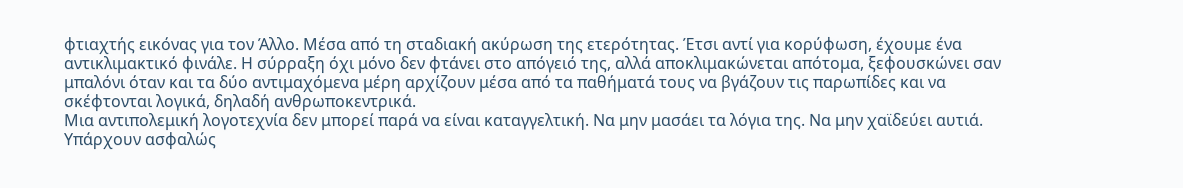φτιαχτής εικόνας για τον Άλλο. Μέσα από τη σταδιακή ακύρωση της ετερότητας. Έτσι αντί για κορύφωση, έχουμε ένα αντικλιμακτικό φινάλε. Η σύρραξη όχι μόνο δεν φτάνει στο απόγειό της, αλλά αποκλιμακώνεται απότομα, ξεφουσκώνει σαν μπαλόνι όταν και τα δύο αντιμαχόμενα μέρη αρχίζουν μέσα από τα παθήματά τους να βγάζουν τις παρωπίδες και να σκέφτονται λογικά, δηλαδή ανθρωποκεντρικά.
Μια αντιπολεμική λογοτεχνία δεν μπορεί παρά να είναι καταγγελτική. Να μην μασάει τα λόγια της. Να μην χαϊδεύει αυτιά. Υπάρχουν ασφαλώς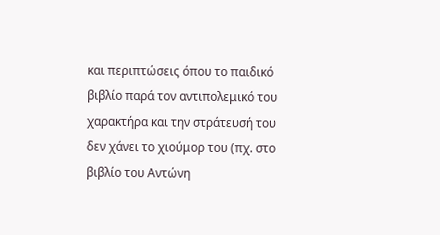και περιπτώσεις όπου το παιδικό βιβλίο παρά τον αντιπολεμικό του χαρακτήρα και την στράτευσή του δεν χάνει το χιούμορ του (πχ. στο βιβλίο του Αντώνη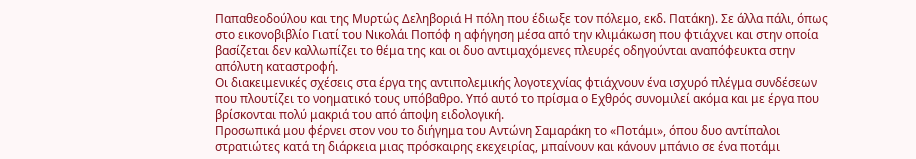Παπαθεοδούλου και της Μυρτώς Δεληβοριά Η πόλη που έδιωξε τον πόλεμο, εκδ. Πατάκη). Σε άλλα πάλι, όπως στο εικονοβιβλίο Γιατί του Νικολάι Ποπόφ η αφήγηση μέσα από την κλιμάκωση που φτιάχνει και στην οποία βασίζεται δεν καλλωπίζει το θέμα της και οι δυο αντιμαχόμενες πλευρές οδηγούνται αναπόφευκτα στην απόλυτη καταστροφή.
Οι διακειμενικές σχέσεις στα έργα της αντιπολεμικής λογοτεχνίας φτιάχνουν ένα ισχυρό πλέγμα συνδέσεων που πλουτίζει το νοηματικό τους υπόβαθρο. Υπό αυτό το πρίσμα ο Εχθρός συνομιλεί ακόμα και με έργα που βρίσκονται πολύ μακριά του από άποψη ειδολογική.
Προσωπικά μου φέρνει στον νου το διήγημα του Αντώνη Σαμαράκη το «Ποτάμι», όπου δυο αντίπαλοι στρατιώτες κατά τη διάρκεια μιας πρόσκαιρης εκεχειρίας, μπαίνουν και κάνουν μπάνιο σε ένα ποτάμι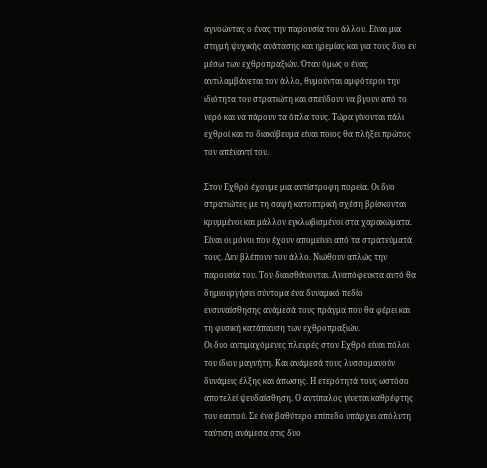αγνοώντας ο ένας την παρουσία του άλλου. Είναι μια στιγμή ψυχικής ανάτασης και ηρεμίας και για τους δυο εν μέσω των εχθροπραξιών. Όταν όμως ο ένας αντιλαμβάνεται τον άλλο, θυμούνται αμφότεροι την ιδιότητα του στρατιώτη και σπεύδουν να βγουν από το νερό και να πάρουν τα όπλα τους. Τώρα γίνονται πάλι εχθροί και το διακύβευμα είναι ποιος θα πλήξει πρώτος τον απέναντί του.

Στον Εχθρό έχουμε μια αντίστροφη πορεία. Οι δυο στρατιώτες με τη σαφή κατοπτρική σχέση βρίσκονται κρυμμένοι και μάλλον εγκλωβισμένοι στα χαρακώματα. Είναι οι μόνοι που έχουν απομείνει από τα στρατεύματά τους. Δεν βλέπουν τον άλλο. Νιώθουν απλώς την παρουσία του. Τον διαισθάνονται. Αναπόφευκτα αυτό θα δημιουργήσει σύντομα ένα δυναμικό πεδίο ενσυναίσθησης ανάμεσά τους πράγμα που θα φέρει και τη φυσική κατάπαυση των εχθροπραξιών.
Οι δυο αντιμαχόμενες πλευρές στον Εχθρό είναι πόλοι του ίδιου μαγνήτη. Και ανάμεσά τους λυσσομανούν δυνάμεις έλξης και άπωσης. Η ετερότητά τους ωστόσο αποτελεί ψευδαίσθηση. Ο αντίπαλος γίνεται καθρέφτης του εαυτού. Σε ένα βαθύτερο επίπεδο υπάρχει απόλυτη ταύτιση ανάμεσα στις δυο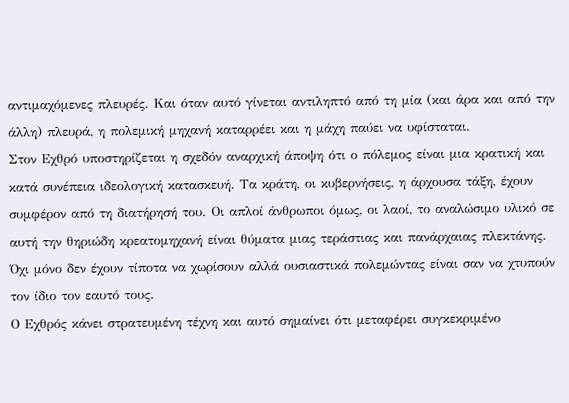αντιμαχόμενες πλευρές. Και όταν αυτό γίνεται αντιληπτό από τη μία (και άρα και από την άλλη) πλευρά, η πολεμική μηχανή καταρρέει και η μάχη παύει να υφίσταται.
Στον Εχθρό υποστηρίζεται η σχεδόν αναρχική άποψη ότι ο πόλεμος είναι μια κρατική και κατά συνέπεια ιδεολογική κατασκευή. Τα κράτη, οι κυβερνήσεις, η άρχουσα τάξη, έχουν συμφέρον από τη διατήρησή του. Οι απλοί άνθρωποι όμως, οι λαοί, το αναλώσιμο υλικό σε αυτή την θηριώδη κρεατομηχανή είναι θύματα μιας τεράστιας και πανάρχαιας πλεκτάνης. Όχι μόνο δεν έχουν τίποτα να χωρίσουν αλλά ουσιαστικά πολεμώντας είναι σαν να χτυπούν τον ίδιο τον εαυτό τους.
Ο Εχθρός κάνει στρατευμένη τέχνη και αυτό σημαίνει ότι μεταφέρει συγκεκριμένο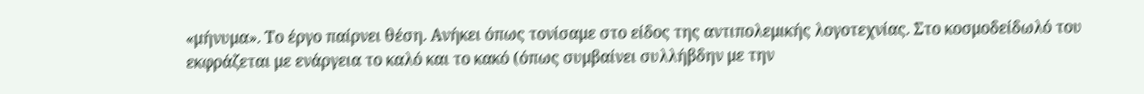«μήνυμα». Το έργο παίρνει θέση. Ανήκει όπως τονίσαμε στο είδος της αντιπολεμικής λογοτεχνίας. Στο κοσμοδείδωλό του εκφράζεται με ενάργεια το καλό και το κακό (όπως συμβαίνει συλλήβδην με την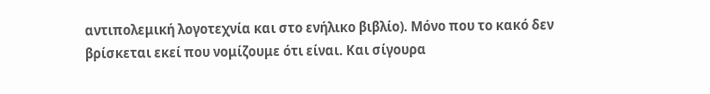αντιπολεμική λογοτεχνία και στο ενήλικο βιβλίο). Μόνο που το κακό δεν βρίσκεται εκεί που νομίζουμε ότι είναι. Και σίγουρα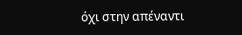όχι στην απέναντι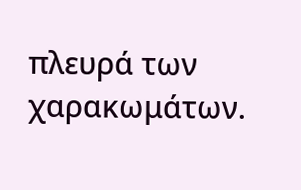πλευρά των χαρακωμάτων.